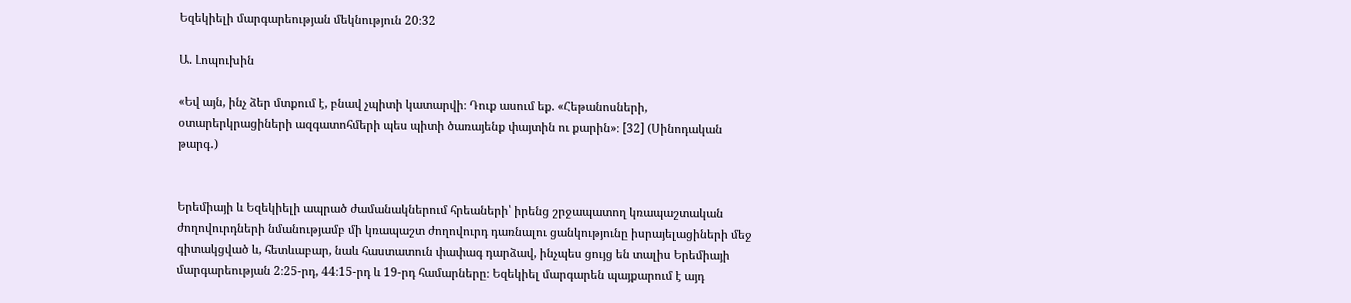Եզեկիելի մարգարեության մեկնություն 20։32

Ա. Լոպուխին

«Եվ այն, ինչ ձեր մտքում է, բնավ չպիտի կատարվի։ Դուք ասում եք. «Հեթանոսների, օտարերկրացիների ազգատոհմերի պես պիտի ծառայենք փայտին ու քարին»։ [32] (Սինոդական թարգ․)


Երեմիայի և Եզեկիելի ապրած ժամանակներում հրեաների՝ իրենց շրջապատող կռապաշտական ժողովուրդների նմանությամբ մի կռապաշտ ժողովուրդ դառնալու ցանկությունը իսրայելացիների մեջ գիտակցված և, հետևաբար, նաև հաստատուն փափագ դարձավ, ինչպես ցույց են տալիս Երեմիայի մարգարեության 2։25-րդ, 44։15-րդ և 19-րդ համարները։ Եզեկիել մարգարեն պայքարում է այդ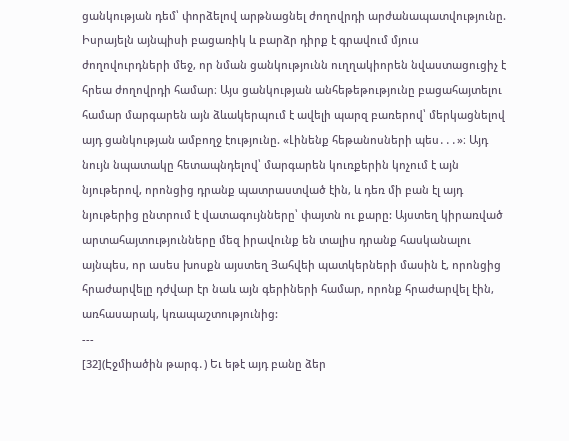ցանկության դեմ՝ փորձելով արթնացնել ժողովրդի արժանապատվությունը. Իսրայելն այնպիսի բացառիկ և բարձր դիրք է գրավում մյուս ժողովուրդների մեջ, որ նման ցանկությունն ուղղակիորեն նվաստացուցիչ է հրեա ժողովրդի համար։ Այս ցանկության անհեթեթությունը բացահայտելու համար մարգարեն այն ձևակերպում է ավելի պարզ բառերով՝ մերկացնելով այդ ցանկության ամբողջ էությունը. «Լինենք հեթանոսների պես․․․»։ Այդ նույն նպատակը հետապնդելով՝ մարգարեն կուռքերին կոչում է այն նյութերով, որոնցից դրանք պատրաստված էին, և դեռ մի բան էլ այդ նյութերից ընտրում է վատագույնները՝ փայտն ու քարը: Այստեղ կիրառված արտահայտությունները մեզ իրավունք են տալիս դրանք հասկանալու այնպես, որ ասես խոսքն այստեղ Յահվեի պատկերների մասին է, որոնցից հրաժարվելը դժվար էր նաև այն գերիների համար, որոնք հրաժարվել էին, առհասարակ, կռապաշտությունից:
---
[32](Էջմիածին թարգ․) Եւ եթէ այդ բանը ձեր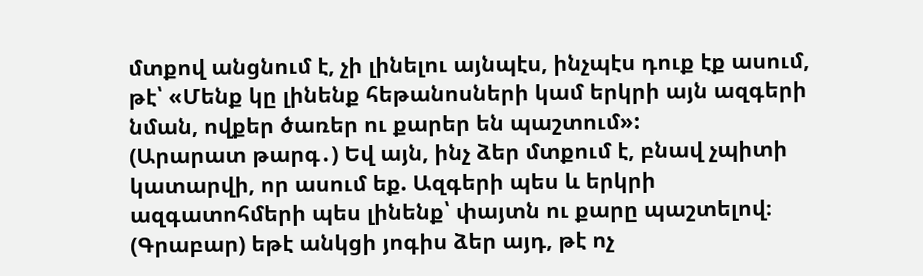մտքով անցնում է, չի լինելու այնպէս, ինչպէս դուք էք ասում, թէ՝ «Մենք կը լինենք հեթանոսների կամ երկրի այն ազգերի նման, ովքեր ծառեր ու քարեր են պաշտում»:
(Արարատ թարգ․) Եվ այն, ինչ ձեր մտքում է, բնավ չպիտի կատարվի, որ ասում եք. Ազգերի պես և երկրի ազգատոհմերի պես լինենք՝ փայտն ու քարը պաշտելով։
(Գրաբար) եթէ անկցի յոգիս ձեր այդ, թէ ոչ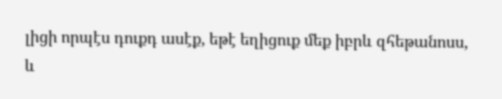լիցի որպէս դուքդ ասէք, եթէ եղիցուք մեք իբրև զհեթանոսս, և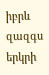իբրև զազգս երկրի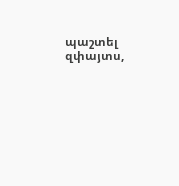պաշտել զփայտս,